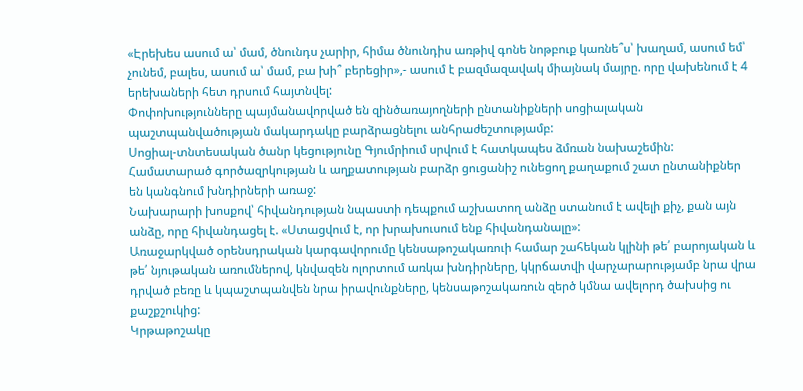«Էրեխես ասում ա՝ մամ, ծնունդս չարիր, հիմա ծնունդիս առթիվ գոնե նոթբուք կառնե՞ս՝ խաղամ, ասում եմ՝ չունեմ, բալես, ասում ա՝ մամ, բա խի՞ բերեցիր»,- ասում է բազմազավակ միայնակ մայրը. որը վախենում է 4 երեխաների հետ դրսում հայտնվել:
Փոփոխությունները պայմանավորված են զինծառայողների ընտանիքների սոցիալական պաշտպանվածության մակարդակը բարձրացնելու անհրաժեշտությամբ:
Սոցիալ-տնտեսական ծանր կեցությունը Գյումրիում սրվում է հատկապես ձմռան նախաշեմին: Համատարած գործազրկության և աղքատության բարձր ցուցանիշ ունեցող քաղաքում շատ ընտանիքներ են կանգնում խնդիրների առաջ:
Նախարարի խոսքով՝ հիվանդության նպաստի դեպքում աշխատող անձը ստանում է ավելի քիչ, քան այն անձը, որը հիվանդացել է. «Ստացվում է, որ խրախուսում ենք հիվանդանալը»:
Առաջարկված օրենսդրական կարգավորումը կենսաթոշակառուի համար շահեկան կլինի թե՛ բարոյական և թե՛ նյութական առումներով, կնվազեն ոլորտում առկա խնդիրները, կկրճատվի վարչարարությամբ նրա վրա դրված բեռը և կպաշտպանվեն նրա իրավունքները, կենսաթոշակառուն զերծ կմնա ավելորդ ծախսից ու քաշքշուկից:
Կրթաթոշակը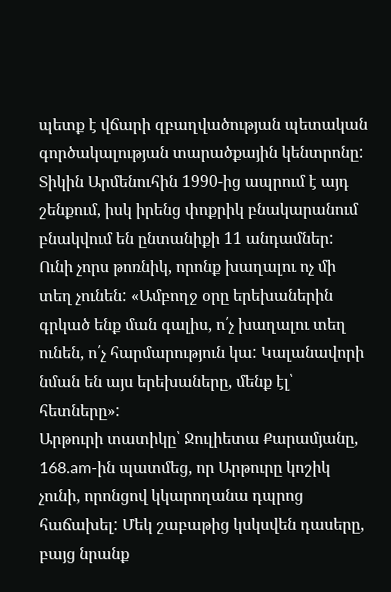պետք է վճարի զբաղվածության պետական գործակալության տարածքային կենտրոնը:
Տիկին Արմենուհին 1990-ից ապրում է այդ շենքում, իսկ իրենց փոքրիկ բնակարանում բնակվում են ընտանիքի 11 անդամներ: Ունի չորս թոռնիկ, որոնք խաղալու ոչ մի տեղ չունեն: «Ամբողջ օրը երեխաներին գրկած ենք ման գալիս, ո՛չ խաղալու տեղ ունեն, ո՛չ հարմարություն կա: Կալանավորի նման են այս երեխաները, մենք էլ՝ հետները»:
Արթուրի տատիկը՝ Ջուլիետա Քարամյանը, 168.am-ին պատմեց, որ Արթուրը կոշիկ չունի, որոնցով կկարողանա դպրոց հաճախել: Մեկ շաբաթից կսկսվեն դասերը, բայց նրանք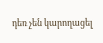դեռ չեն կարողացել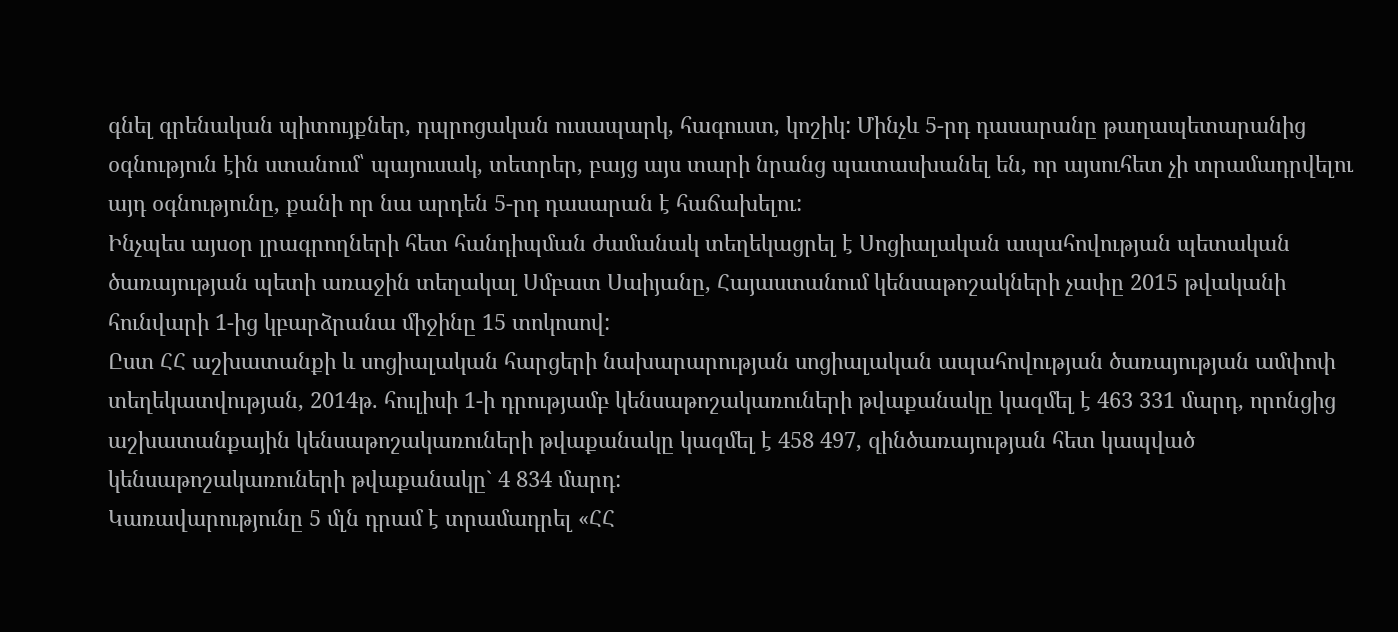գնել գրենական պիտույքներ, դպրոցական ուսապարկ, հագուստ, կոշիկ: Մինչև 5-րդ դասարանը թաղապետարանից օգնություն էին ստանում՝ պայուսակ, տետրեր, բայց այս տարի նրանց պատասխանել են, որ այսուհետ չի տրամադրվելու այդ օգնությունը, քանի որ նա արդեն 5-րդ դասարան է հաճախելու:
Ինչպես այսօր լրագրողների հետ հանդիպման ժամանակ տեղեկացրել է Սոցիալական ապահովության պետական ծառայության պետի առաջին տեղակալ Սմբատ Սաիյանը, Հայաստանում կենսաթոշակների չափը 2015 թվականի հունվարի 1-ից կբարձրանա միջինը 15 տոկոսով:
Ըստ ՀՀ աշխատանքի և սոցիալական հարցերի նախարարության սոցիալական ապահովության ծառայության ամփոփ տեղեկատվության, 2014թ. հուլիսի 1-ի դրությամբ կենսաթոշակառուների թվաքանակը կազմել է 463 331 մարդ, որոնցից աշխատանքային կենսաթոշակառուների թվաքանակը կազմել է 458 497, զինծառայության հետ կապված կենսաթոշակառուների թվաքանակը` 4 834 մարդ:
Կառավարությունը 5 մլն դրամ է տրամադրել «ՀՀ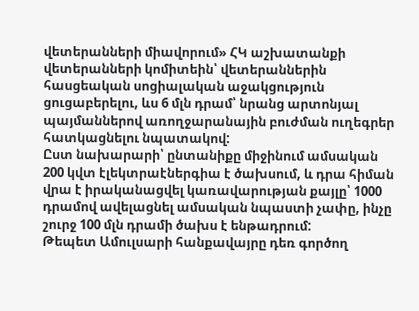վետերանների միավորում» ՀԿ աշխատանքի վետերանների կոմիտեին՝ վետերաններին հասցեական սոցիալական աջակցություն ցուցաբերելու, ևս 6 մլն դրամ՝ նրանց արտոնյալ պայմաններով առողջարանային բուժման ուղեգրեր հատկացնելու նպատակով:
Ըստ նախարարի՝ ընտանիքը միջինում ամսական 200 կվտ էլեկտրաէներգիա է ծախսում, և դրա հիման վրա է իրականացվել կառավարության քայլը՝ 1000 դրամով ավելացնել ամսական նպաստի չափը, ինչը շուրջ 100 մլն դրամի ծախս է ենթադրում:
Թեպետ Ամուլսարի հանքավայրը դեռ գործող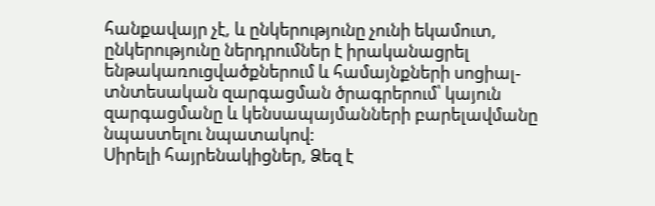հանքավայր չէ, և ընկերությունը չունի եկամուտ, ընկերությունը ներդրումներ է իրականացրել ենթակառուցվածքներում և համայնքների սոցիալ-տնտեսական զարգացման ծրագրերում՝ կայուն զարգացմանը և կենսապայմանների բարելավմանը նպաստելու նպատակով:
Սիրելի հայրենակիցներ, Ձեզ է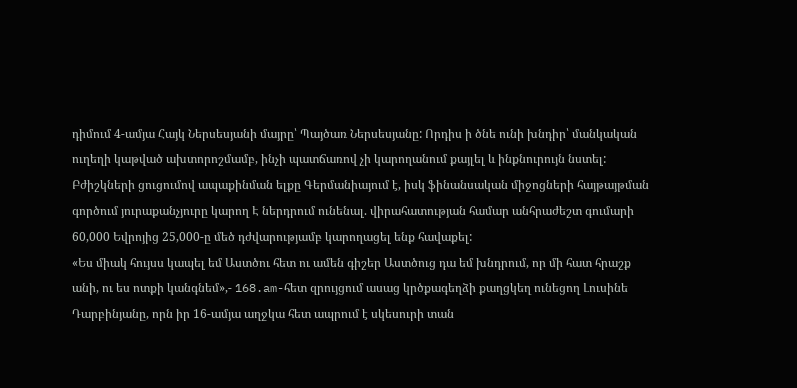դիմում 4-ամյա Հայկ Ներսեսյանի մայրը՝ Պայծառ Ներսեսյանը: Որդիս ի ծնե ունի խնդիր՝ մանկական ուղեղի կաթված ախտորոշմամբ, ինչի պատճառով չի կարողանում քայլել և ինքնուրույն նստել: Բժիշկների ցուցումով ապաքինման ելքը Գերմանիայում է, իսկ ֆինանսական միջոցների հայթայթման գործում յուրաքանչյուրը կարող Է ներդրում ունենալ. վիրահատության համար անհրաժեշտ գումարի 60,000 Եվրոյից 25,000-ը մեծ դժվարությամբ կարողացել ենք հավաքել:
«Ես միակ հույսս կապել եմ Աստծու հետ ու ամեն գիշեր Աստծուց դա եմ խնդրում, որ մի հատ հրաշք անի, ու ես ոտքի կանգնեմ»,- 168.am-հետ զրույցում ասաց կրծքագեղձի քաղցկեղ ունեցող Լուսինե Դարբինյանը, որն իր 16-ամյա աղջկա հետ ապրում է սկեսուրի տան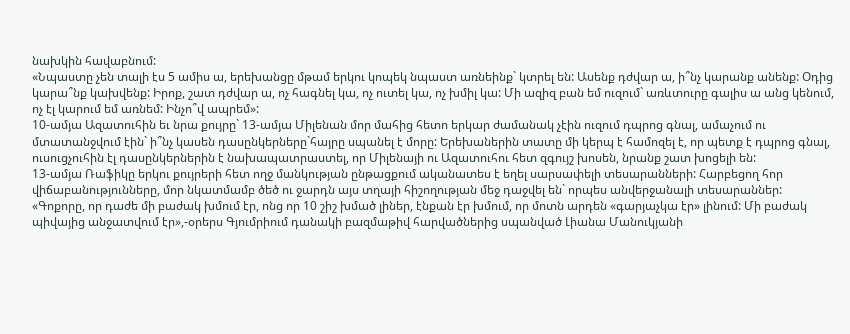նախկին հավաբնում:
«Նպաստը չեն տալի էս 5 ամիս ա, երեխանցը մթամ երկու կոպեկ նպաստ առնեինք` կտրել են: Ասենք դժվար ա, ի՞նչ կարանք անենք: Օդից կարա՞նք կախվենք: Իրոք, շատ դժվար ա, ոչ հագնել կա, ոչ ուտել կա, ոչ խմիլ կա: Մի ազիզ բան եմ ուզում` առևտուրը գալիս ա անց կենում, ոչ էլ կարում եմ առնեմ: Ինչո՞վ ապրեմ»:
10-ամյա Ազատուհին եւ նրա քույրը` 13-ամյա Միլենան մոր մահից հետո երկար ժամանակ չէին ուզում դպրոց գնալ, ամաչում ու մտատանջվում էին` ի՞նչ կասեն դասընկերները`հայրը սպանել է մորը: Երեխաներին տատը մի կերպ է համոզել է, որ պետք է դպրոց գնալ, ուսուցչուհին էլ դասընկերներին է նախապատրաստել, որ Միլենայի ու Ազատուհու հետ զգույշ խոսեն, նրանք շատ խոցելի են:
13-ամյա Ռաֆիկը երկու քույրերի հետ ողջ մանկության ընթացքում ականատես է եղել սարսափելի տեսարանների: Հարբեցող հոր վիճաբանությունները, մոր նկատմամբ ծեծ ու ջարդն այս տղայի հիշողության մեջ դաջվել են` որպես անվերջանալի տեսարաններ:
«Գոքորը, որ դաժե մի բաժակ խմում էր, ոնց որ 10 շիշ խմած լիներ, էնքան էր խմում, որ մոտն արդեն «գարյաչկա էր» լինում: Մի բաժակ պիվայից անջատվում էր»,-օրերս Գյումրիում դանակի բազմաթիվ հարվածներից սպանված Լիանա Մանուկյանի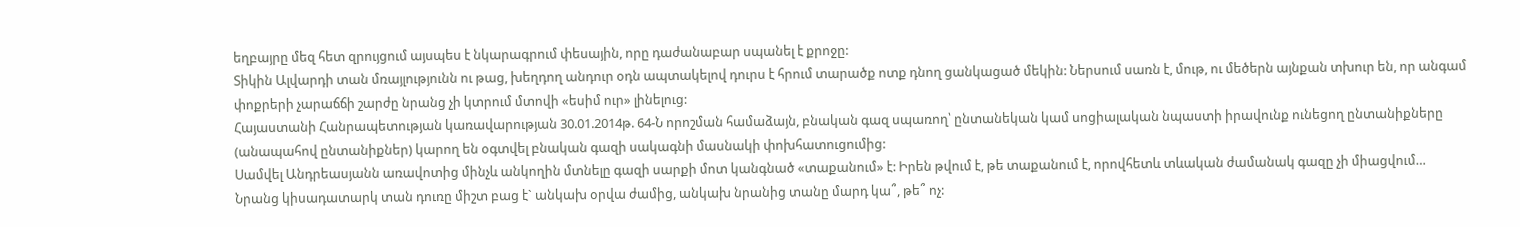եղբայրը մեզ հետ զրույցում այսպես է նկարագրում փեսային, որը դաժանաբար սպանել է քրոջը:
Տիկին Ալվարդի տան մռայլությունն ու թաց, խեղդող անդուր օդն ապտակելով դուրս է հրում տարածք ոտք դնող ցանկացած մեկին: Ներսում սառն է, մութ, ու մեծերն այնքան տխուր են, որ անգամ փոքրերի չարաճճի շարժը նրանց չի կտրում մտովի «եսիմ ուր» լինելուց:
Հայաստանի Հանրապետության կառավարության 30.01.2014թ. 64-Ն որոշման համաձայն, բնական գազ սպառող՝ ընտանեկան կամ սոցիալական նպաստի իրավունք ունեցող ընտանիքները (անապահով ընտանիքներ) կարող են օգտվել բնական գազի սակագնի մասնակի փոխհատուցումից:
Սամվել Անդրեասյանն առավոտից մինչև անկողին մտնելը գազի սարքի մոտ կանգնած «տաքանում» է: Իրեն թվում է, թե տաքանում է, որովհետև տևական ժամանակ գազը չի միացվում…
Նրանց կիսադատարկ տան դուռը միշտ բաց է` անկախ օրվա ժամից, անկախ նրանից տանը մարդ կա՞, թե՞ ոչ: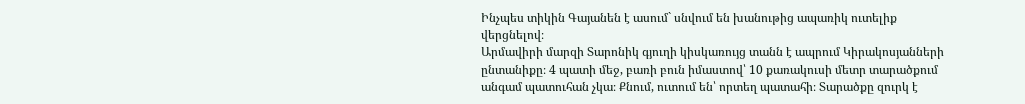Ինչպես տիկին Գայանեն է ասում` սնվում են խանութից ապառիկ ուտելիք վերցնելով։
Արմավիրի մարզի Տարոնիկ գյուղի կիսկառույց տանն է ապրում Կիրակոսյանների ընտանիքը։ 4 պատի մեջ, բառի բուն իմաստով՝ 10 քառակուսի մետր տարածքում անգամ պատուհան չկա։ Քնում, ուտում են՝ որտեղ պատահի։ Տարածքը զուրկ է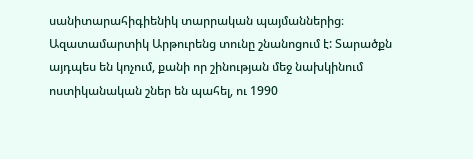սանիտարահիգիենիկ տարրական պայմաններից։
Ազատամարտիկ Արթուրենց տունը շնանոցում է: Տարածքն այդպես են կոչում, քանի որ շինության մեջ նախկինում ոստիկանական շներ են պահել, ու 1990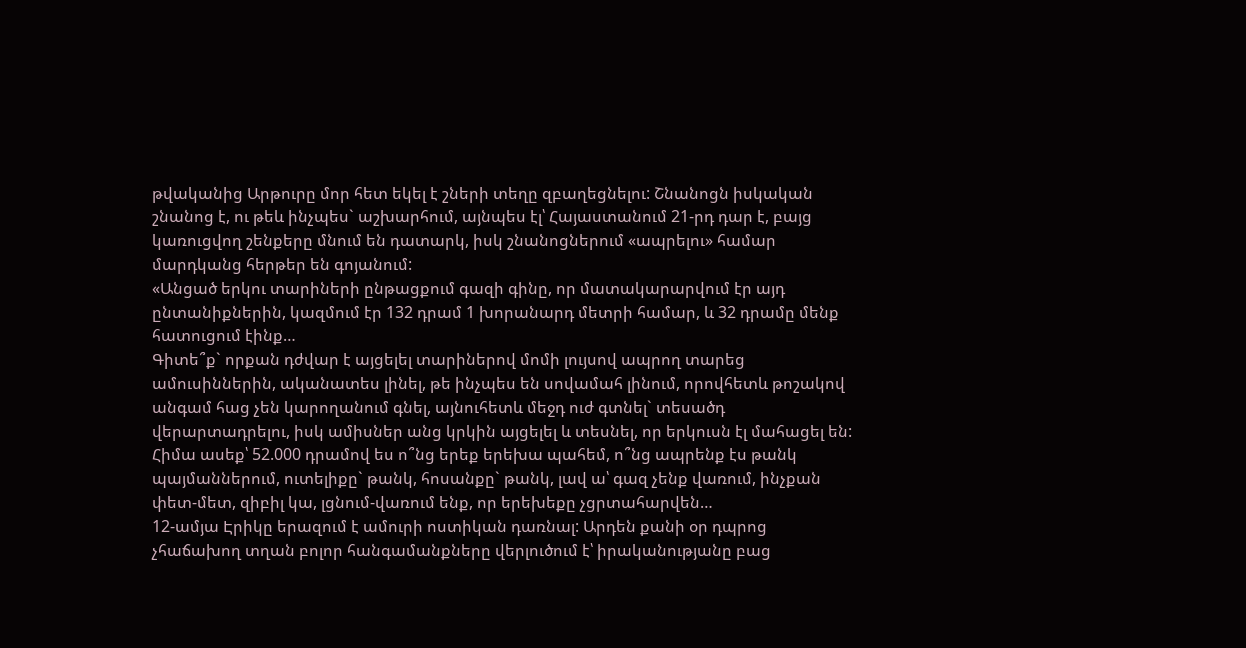թվականից Արթուրը մոր հետ եկել է շների տեղը զբաղեցնելու: Շնանոցն իսկական շնանոց է, ու թեև ինչպես` աշխարհում, այնպես էլ՝ Հայաստանում 21-րդ դար է, բայց կառուցվող շենքերը մնում են դատարկ, իսկ շնանոցներում «ապրելու» համար մարդկանց հերթեր են գոյանում:
«Անցած երկու տարիների ընթացքում գազի գինը, որ մատակարարվում էր այդ ընտանիքներին, կազմում էր 132 դրամ 1 խորանարդ մետրի համար, և 32 դրամը մենք հատուցում էինք…
Գիտե՞ք` որքան դժվար է այցելել տարիներով մոմի լույսով ապրող տարեց ամուսիններին, ականատես լինել, թե ինչպես են սովամահ լինում, որովհետև թոշակով անգամ հաց չեն կարողանում գնել, այնուհետև մեջդ ուժ գտնել` տեսածդ վերարտադրելու, իսկ ամիսներ անց կրկին այցելել և տեսնել, որ երկուսն էլ մահացել են:
Հիմա ասեք՝ 52.000 դրամով ես ո՞նց երեք երեխա պահեմ, ո՞նց ապրենք էս թանկ պայմաններում, ուտելիքը` թանկ, հոսանքը` թանկ, լավ ա՝ գազ չենք վառում, ինչքան փետ-մետ, զիբիլ կա, լցնում-վառում ենք, որ երեխեքը չցրտահարվեն…
12-ամյա Էրիկը երազում է ամուրի ոստիկան դառնալ: Արդեն քանի օր դպրոց չհաճախող տղան բոլոր հանգամանքները վերլուծում է՝ իրականությանը բաց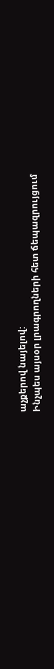աչքերով նայելով:
Ինչպես այսօր լրագրողների հետ ճեպազրույցում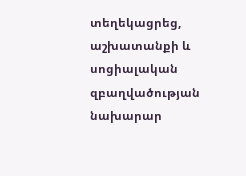տեղեկացրեց, աշխատանքի և սոցիալական զբաղվածության նախարար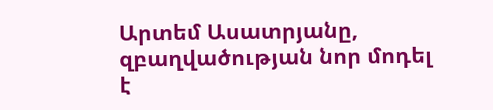Արտեմ Ասատրյանը, զբաղվածության նոր մոդել է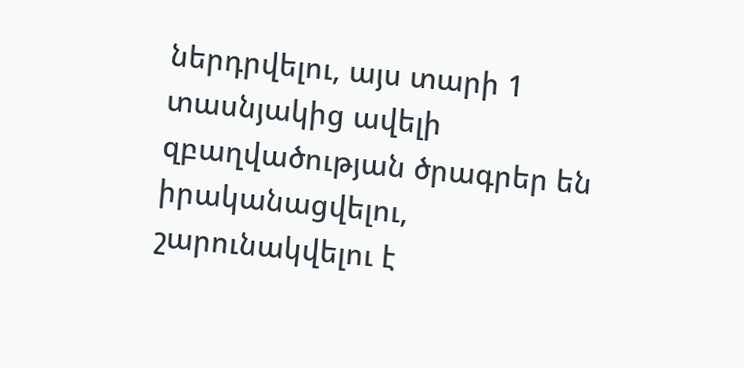ներդրվելու, այս տարի 1 տասնյակից ավելի զբաղվածության ծրագրեր են իրականացվելու, շարունակվելու է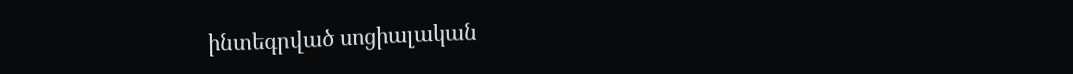ինտեգրված սոցիալական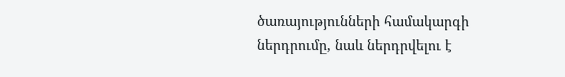ծառայությունների համակարգի ներդրումը, նաև ներդրվելու է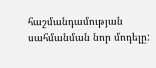հաշմանդամության սահմանման նոր մոդելը: